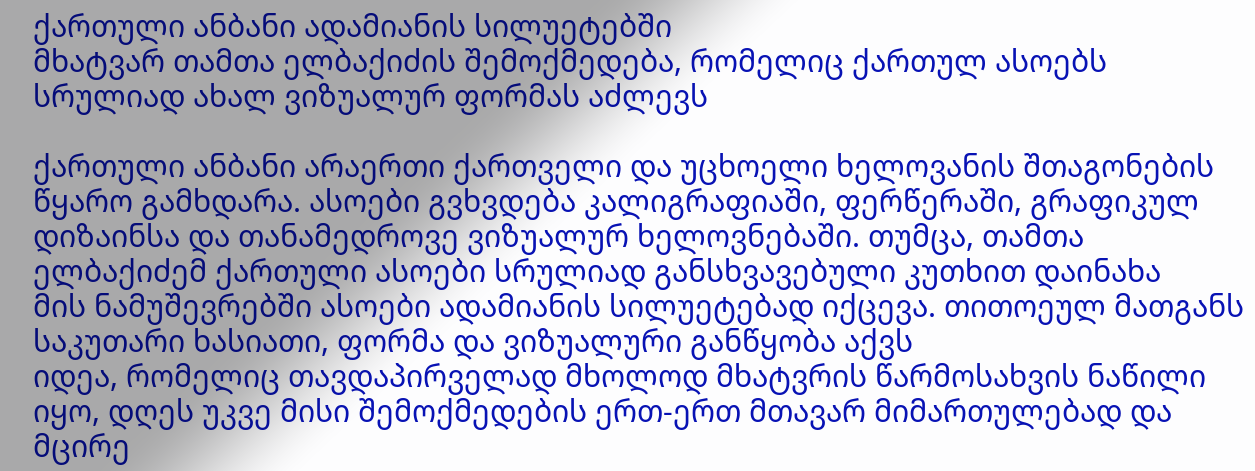ქართული ანბანი ადამიანის სილუეტებში
მხატვარ თამთა ელბაქიძის შემოქმედება, რომელიც ქართულ ასოებს სრულიად ახალ ვიზუალურ ფორმას აძლევს

ქართული ანბანი არაერთი ქართველი და უცხოელი ხელოვანის შთაგონების წყარო გამხდარა. ასოები გვხვდება კალიგრაფიაში, ფერწერაში, გრაფიკულ დიზაინსა და თანამედროვე ვიზუალურ ხელოვნებაში. თუმცა, თამთა ელბაქიძემ ქართული ასოები სრულიად განსხვავებული კუთხით დაინახა
მის ნამუშევრებში ასოები ადამიანის სილუეტებად იქცევა. თითოეულ მათგანს საკუთარი ხასიათი, ფორმა და ვიზუალური განწყობა აქვს
იდეა, რომელიც თავდაპირველად მხოლოდ მხატვრის წარმოსახვის ნაწილი იყო, დღეს უკვე მისი შემოქმედების ერთ-ერთ მთავარ მიმართულებად და მცირე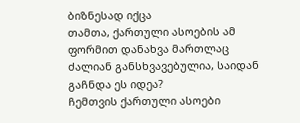ბიზნესად იქცა
თამთა, ქართული ასოების ამ ფორმით დანახვა მართლაც ძალიან განსხვავებულია, საიდან გაჩნდა ეს იდეა?
ჩემთვის ქართული ასოები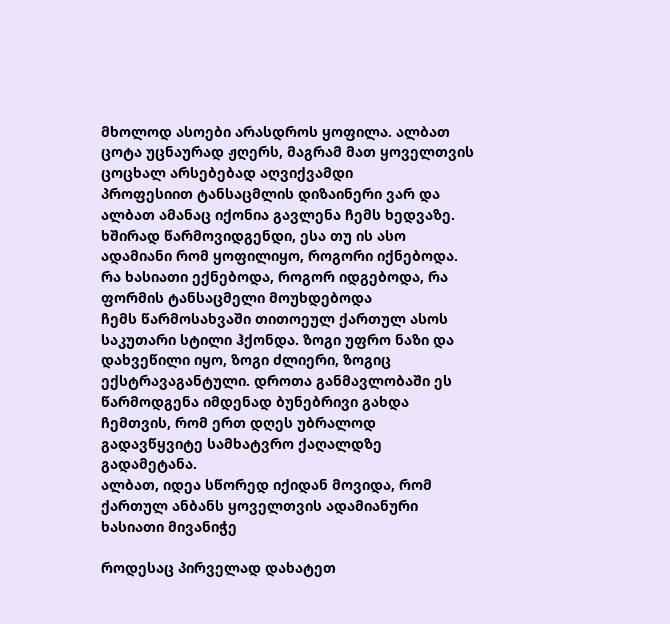მხოლოდ ასოები არასდროს ყოფილა. ალბათ ცოტა უცნაურად ჟღერს, მაგრამ მათ ყოველთვის ცოცხალ არსებებად აღვიქვამდი
პროფესიით ტანსაცმლის დიზაინერი ვარ და ალბათ ამანაც იქონია გავლენა ჩემს ხედვაზე. ხშირად წარმოვიდგენდი, ესა თუ ის ასო ადამიანი რომ ყოფილიყო, როგორი იქნებოდა. რა ხასიათი ექნებოდა, როგორ იდგებოდა, რა ფორმის ტანსაცმელი მოუხდებოდა
ჩემს წარმოსახვაში თითოეულ ქართულ ასოს საკუთარი სტილი ჰქონდა. ზოგი უფრო ნაზი და დახვეწილი იყო, ზოგი ძლიერი, ზოგიც ექსტრავაგანტული. დროთა განმავლობაში ეს წარმოდგენა იმდენად ბუნებრივი გახდა ჩემთვის, რომ ერთ დღეს უბრალოდ გადავწყვიტე სამხატვრო ქაღალდზე გადამეტანა.
ალბათ, იდეა სწორედ იქიდან მოვიდა, რომ ქართულ ანბანს ყოველთვის ადამიანური ხასიათი მივანიჭე

როდესაც პირველად დახატეთ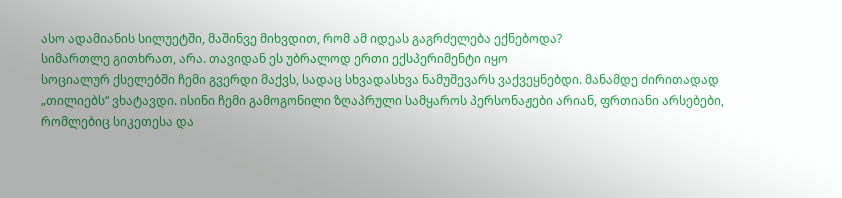ასო ადამიანის სილუეტში, მაშინვე მიხვდით, რომ ამ იდეას გაგრძელება ექნებოდა?
სიმართლე გითხრათ, არა. თავიდან ეს უბრალოდ ერთი ექსპერიმენტი იყო
სოციალურ ქსელებში ჩემი გვერდი მაქვს, სადაც სხვადასხვა ნამუშევარს ვაქვეყნებდი. მანამდე ძირითადად „თილიებს“ ვხატავდი. ისინი ჩემი გამოგონილი ზღაპრული სამყაროს პერსონაჟები არიან, ფრთიანი არსებები, რომლებიც სიკეთესა და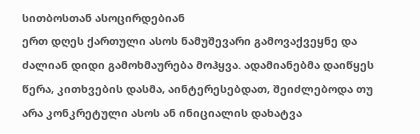სითბოსთან ასოცირდებიან
ერთ დღეს ქართული ასოს ნამუშევარი გამოვაქვეყნე და ძალიან დიდი გამოხმაურება მოჰყვა. ადამიანებმა დაიწყეს წერა, კითხვების დასმა, აინტერესებდათ, შეიძლებოდა თუ არა კონკრეტული ასოს ან ინიციალის დახატვა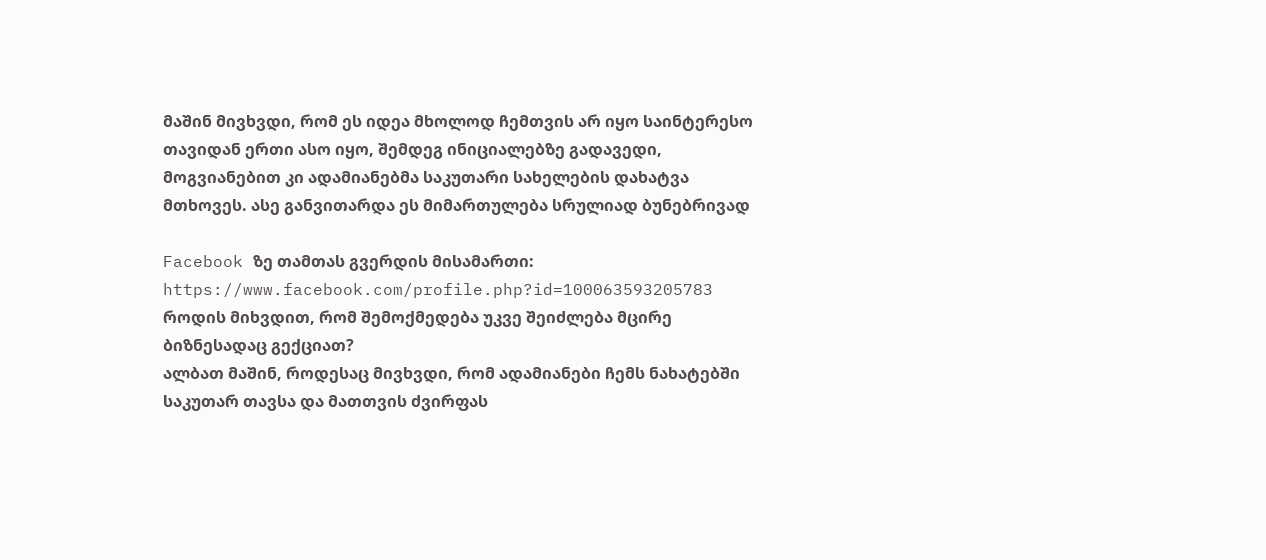მაშინ მივხვდი, რომ ეს იდეა მხოლოდ ჩემთვის არ იყო საინტერესო
თავიდან ერთი ასო იყო, შემდეგ ინიციალებზე გადავედი, მოგვიანებით კი ადამიანებმა საკუთარი სახელების დახატვა მთხოვეს. ასე განვითარდა ეს მიმართულება სრულიად ბუნებრივად

Facebook ზე თამთას გვერდის მისამართი: https://www.facebook.com/profile.php?id=100063593205783
როდის მიხვდით, რომ შემოქმედება უკვე შეიძლება მცირე ბიზნესადაც გექციათ?
ალბათ მაშინ, როდესაც მივხვდი, რომ ადამიანები ჩემს ნახატებში საკუთარ თავსა და მათთვის ძვირფას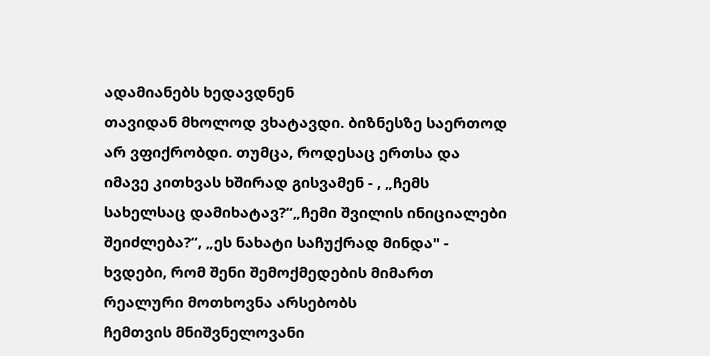ადამიანებს ხედავდნენ
თავიდან მხოლოდ ვხატავდი. ბიზნესზე საერთოდ არ ვფიქრობდი. თუმცა, როდესაც ერთსა და იმავე კითხვას ხშირად გისვამენ - , „ჩემს სახელსაც დამიხატავ?“„ჩემი შვილის ინიციალები შეიძლება?“, „ეს ნახატი საჩუქრად მინდა" - ხვდები, რომ შენი შემოქმედების მიმართ რეალური მოთხოვნა არსებობს
ჩემთვის მნიშვნელოვანი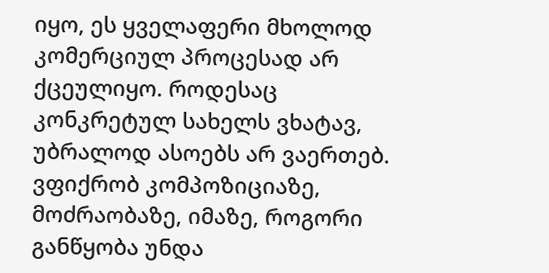იყო, ეს ყველაფერი მხოლოდ კომერციულ პროცესად არ ქცეულიყო. როდესაც კონკრეტულ სახელს ვხატავ, უბრალოდ ასოებს არ ვაერთებ. ვფიქრობ კომპოზიციაზე, მოძრაობაზე, იმაზე, როგორი განწყობა უნდა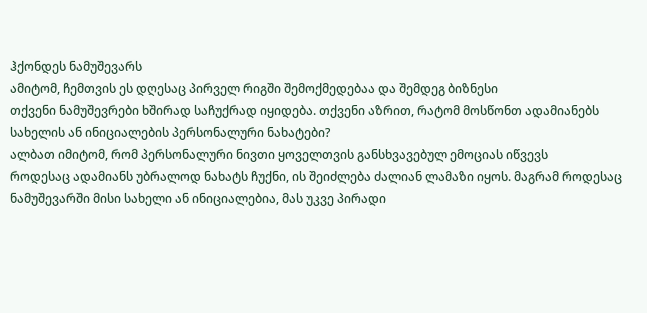ჰქონდეს ნამუშევარს
ამიტომ, ჩემთვის ეს დღესაც პირველ რიგში შემოქმედებაა და შემდეგ ბიზნესი
თქვენი ნამუშევრები ხშირად საჩუქრად იყიდება. თქვენი აზრით, რატომ მოსწონთ ადამიანებს სახელის ან ინიციალების პერსონალური ნახატები?
ალბათ იმიტომ, რომ პერსონალური ნივთი ყოველთვის განსხვავებულ ემოციას იწვევს
როდესაც ადამიანს უბრალოდ ნახატს ჩუქნი, ის შეიძლება ძალიან ლამაზი იყოს. მაგრამ როდესაც ნამუშევარში მისი სახელი ან ინიციალებია, მას უკვე პირადი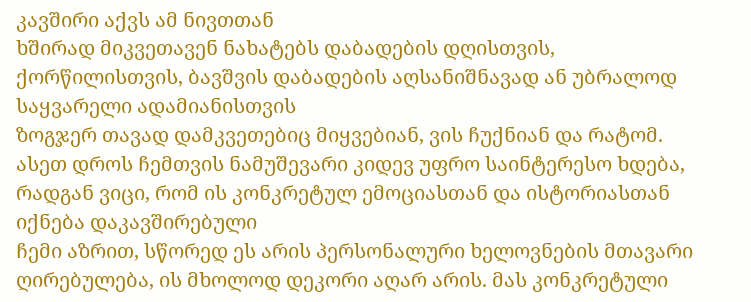კავშირი აქვს ამ ნივთთან
ხშირად მიკვეთავენ ნახატებს დაბადების დღისთვის, ქორწილისთვის, ბავშვის დაბადების აღსანიშნავად ან უბრალოდ საყვარელი ადამიანისთვის
ზოგჯერ თავად დამკვეთებიც მიყვებიან, ვის ჩუქნიან და რატომ. ასეთ დროს ჩემთვის ნამუშევარი კიდევ უფრო საინტერესო ხდება, რადგან ვიცი, რომ ის კონკრეტულ ემოციასთან და ისტორიასთან იქნება დაკავშირებული
ჩემი აზრით, სწორედ ეს არის პერსონალური ხელოვნების მთავარი ღირებულება, ის მხოლოდ დეკორი აღარ არის. მას კონკრეტული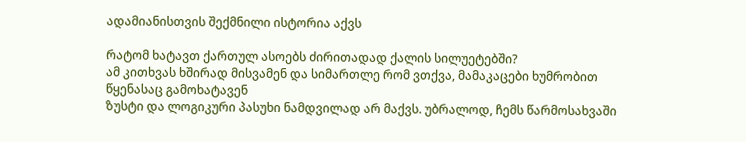ადამიანისთვის შექმნილი ისტორია აქვს

რატომ ხატავთ ქართულ ასოებს ძირითადად ქალის სილუეტებში?
ამ კითხვას ხშირად მისვამენ და სიმართლე რომ ვთქვა, მამაკაცები ხუმრობით წყენასაც გამოხატავენ
ზუსტი და ლოგიკური პასუხი ნამდვილად არ მაქვს. უბრალოდ, ჩემს წარმოსახვაში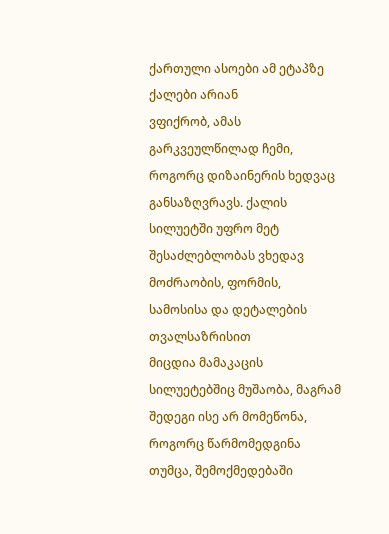ქართული ასოები ამ ეტაპზე ქალები არიან
ვფიქრობ, ამას გარკვეულწილად ჩემი, როგორც დიზაინერის ხედვაც განსაზღვრავს. ქალის სილუეტში უფრო მეტ შესაძლებლობას ვხედავ მოძრაობის, ფორმის, სამოსისა და დეტალების თვალსაზრისით
მიცდია მამაკაცის სილუეტებშიც მუშაობა, მაგრამ შედეგი ისე არ მომეწონა, როგორც წარმომედგინა
თუმცა, შემოქმედებაში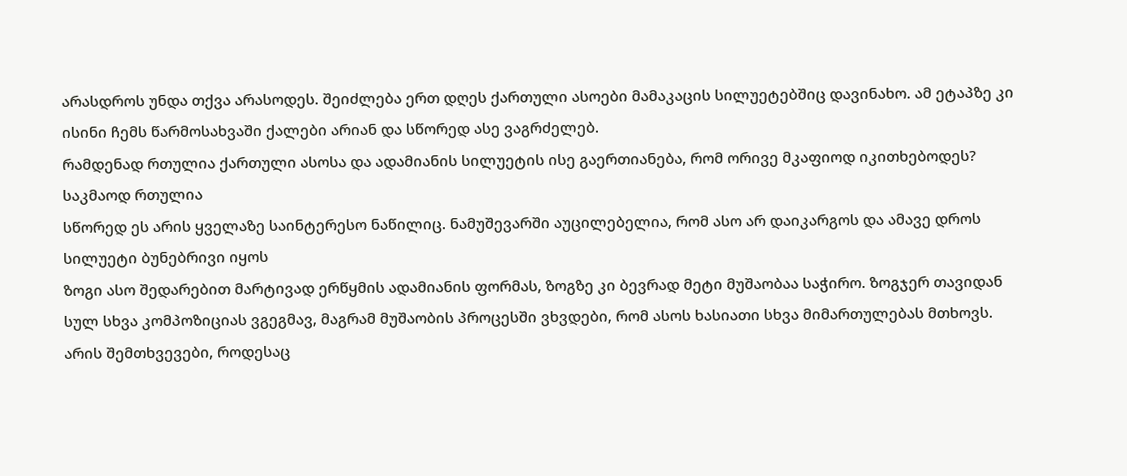არასდროს უნდა თქვა არასოდეს. შეიძლება ერთ დღეს ქართული ასოები მამაკაცის სილუეტებშიც დავინახო. ამ ეტაპზე კი ისინი ჩემს წარმოსახვაში ქალები არიან და სწორედ ასე ვაგრძელებ.
რამდენად რთულია ქართული ასოსა და ადამიანის სილუეტის ისე გაერთიანება, რომ ორივე მკაფიოდ იკითხებოდეს?
საკმაოდ რთულია
სწორედ ეს არის ყველაზე საინტერესო ნაწილიც. ნამუშევარში აუცილებელია, რომ ასო არ დაიკარგოს და ამავე დროს სილუეტი ბუნებრივი იყოს
ზოგი ასო შედარებით მარტივად ერწყმის ადამიანის ფორმას, ზოგზე კი ბევრად მეტი მუშაობაა საჭირო. ზოგჯერ თავიდან სულ სხვა კომპოზიციას ვგეგმავ, მაგრამ მუშაობის პროცესში ვხვდები, რომ ასოს ხასიათი სხვა მიმართულებას მთხოვს.
არის შემთხვევები, როდესაც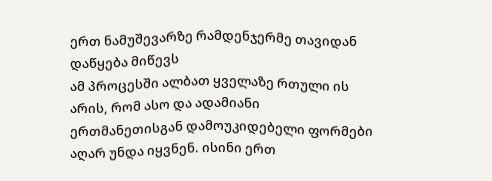ერთ ნამუშევარზე რამდენჯერმე თავიდან დაწყება მიწევს
ამ პროცესში ალბათ ყველაზე რთული ის არის, რომ ასო და ადამიანი ერთმანეთისგან დამოუკიდებელი ფორმები აღარ უნდა იყვნენ. ისინი ერთ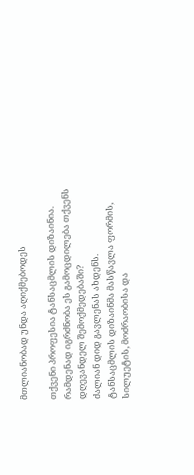მთლიანობად უნდა აღიქმებოდეს

თქვენი პროფესია ტანსაცმლის დიზაინია. რამდენად იგრძნობა ეს გამოცდილება თქვენს დღევანდელ შემოქმედებაში?
ძალიან დიდ გავლენას ახდენს.
ტანსაცმლის დიზაინმა მასწავლა ფორმის, სილუეტის, მოძრაობისა და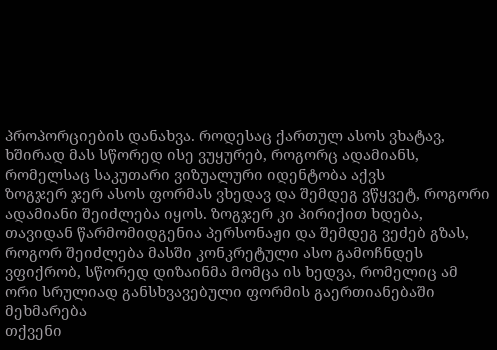პროპორციების დანახვა. როდესაც ქართულ ასოს ვხატავ, ხშირად მას სწორედ ისე ვუყურებ, როგორც ადამიანს, რომელსაც საკუთარი ვიზუალური იდენტობა აქვს
ზოგჯერ ჯერ ასოს ფორმას ვხედავ და შემდეგ ვწყვეტ, როგორი ადამიანი შეიძლება იყოს. ზოგჯერ კი პირიქით ხდება, თავიდან წარმომიდგენია პერსონაჟი და შემდეგ ვეძებ გზას, როგორ შეიძლება მასში კონკრეტული ასო გამოჩნდეს
ვფიქრობ, სწორედ დიზაინმა მომცა ის ხედვა, რომელიც ამ ორი სრულიად განსხვავებული ფორმის გაერთიანებაში მეხმარება
თქვენი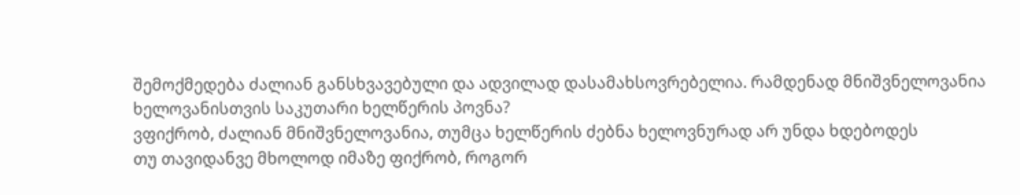შემოქმედება ძალიან განსხვავებული და ადვილად დასამახსოვრებელია. რამდენად მნიშვნელოვანია ხელოვანისთვის საკუთარი ხელწერის პოვნა?
ვფიქრობ, ძალიან მნიშვნელოვანია, თუმცა ხელწერის ძებნა ხელოვნურად არ უნდა ხდებოდეს
თუ თავიდანვე მხოლოდ იმაზე ფიქრობ, როგორ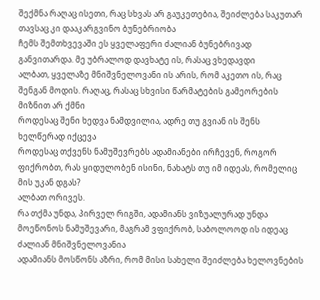შექმნა რაღაც ისეთი, რაც სხვას არ გაუკეთებია, შეიძლება საკუთარ თავსაც კი დააკარგვინო ბუნებრიობა
ჩემს შემთხვევაში ეს ყველაფერი ძალიან ბუნებრივად განვითარდა. მე უბრალოდ დავხატე ის, რასაც ვხედავდი
ალბათ, ყველაზე მნიშვნელოვანი ის არის, რომ აკეთო ის, რაც შენგან მოდის. რაღაც, რასაც სხვისი წარმატების გამეორების მიზნით არ ქმნი
როდესაც შენი ხედვა ნამდვილია, ადრე თუ გვიან ის შენს ხელწერად იქცევა
როდესაც თქვენს ნამუშევრებს ადამიანები ირჩევენ, როგორ ფიქრობთ, რას ყიდულობენ ისინი, ნახატს თუ იმ იდეას, რომელიც მის უკან დგას?
ალბათ ორივეს.
რა თქმა უნდა, პირველ რიგში, ადამიანს ვიზუალურად უნდა მოეწონოს ნამუშევარი, მაგრამ ვფიქრობ, საბოლოოდ ის იდეაც ძალიან მნიშვნელოვანია
ადამიანს მოსწონს აზრი, რომ მისი სახელი შეიძლება ხელოვნების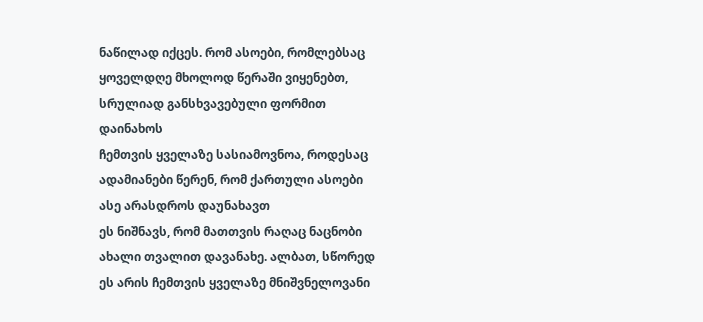ნაწილად იქცეს. რომ ასოები, რომლებსაც ყოველდღე მხოლოდ წერაში ვიყენებთ, სრულიად განსხვავებული ფორმით დაინახოს
ჩემთვის ყველაზე სასიამოვნოა, როდესაც ადამიანები წერენ, რომ ქართული ასოები ასე არასდროს დაუნახავთ
ეს ნიშნავს, რომ მათთვის რაღაც ნაცნობი ახალი თვალით დავანახე. ალბათ, სწორედ ეს არის ჩემთვის ყველაზე მნიშვნელოვანი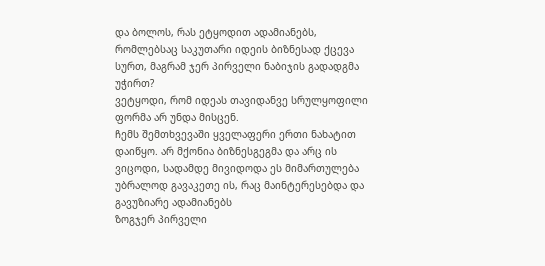და ბოლოს, რას ეტყოდით ადამიანებს, რომლებსაც საკუთარი იდეის ბიზნესად ქცევა სურთ, მაგრამ ჯერ პირველი ნაბიჯის გადადგმა უჭირთ?
ვეტყოდი, რომ იდეას თავიდანვე სრულყოფილი ფორმა არ უნდა მისცენ.
ჩემს შემთხვევაში ყველაფერი ერთი ნახატით დაიწყო. არ მქონია ბიზნესგეგმა და არც ის ვიცოდი, სადამდე მივიდოდა ეს მიმართულება
უბრალოდ გავაკეთე ის, რაც მაინტერესებდა და გავუზიარე ადამიანებს
ზოგჯერ პირველი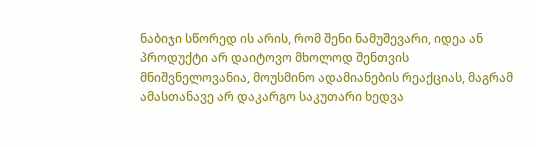ნაბიჯი სწორედ ის არის, რომ შენი ნამუშევარი, იდეა ან პროდუქტი არ დაიტოვო მხოლოდ შენთვის
მნიშვნელოვანია, მოუსმინო ადამიანების რეაქციას, მაგრამ ამასთანავე არ დაკარგო საკუთარი ხედვა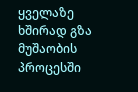ყველაზე ხშირად გზა მუშაობის პროცესში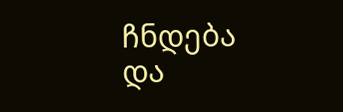ჩნდება და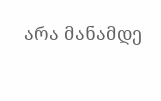არა მანამდე